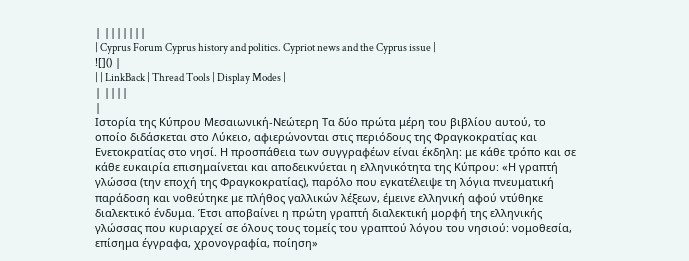| |||||||
| Cyprus Forum Cyprus history and politics. Cypriot news and the Cyprus issue |
![]() |
| | LinkBack | Thread Tools | Display Modes |
| ||||
|
Ιστορία της Κύπρου Μεσαιωνική-Νεώτερη Τα δύο πρώτα μέρη του βιβλίου αυτού, το οποίο διδάσκεται στο Λύκειο, αφιερώνονται στις περιόδους της Φραγκοκρατίας και Ενετοκρατίας στο νησί. Η προσπάθεια των συγγραφέων είναι έκδηλη: με κάθε τρόπο και σε κάθε ευκαιρία επισημαίνεται και αποδεικνύεται η ελληνικότητα της Κύπρου: «Η γραπτή γλώσσα (την εποχή της Φραγκοκρατίας), παρόλο που εγκατέλειψε τη λόγια πνευματική παράδοση και νοθεύτηκε με πλήθος γαλλικών λέξεων, έμεινε ελληνική αφού ντύθηκε διαλεκτικό ένδυμα. Έτσι αποβαίνει η πρώτη γραπτή διαλεκτική μορφή της ελληνικής γλώσσας που κυριαρχεί σε όλους τους τομείς του γραπτού λόγου του νησιού: νομοθεσία, επίσημα έγγραφα, χρονογραφία, ποίηση»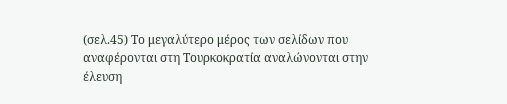(σελ.45) Το μεγαλύτερο μέρος των σελίδων που αναφέρονται στη Τουρκοκρατία αναλώνονται στην έλευση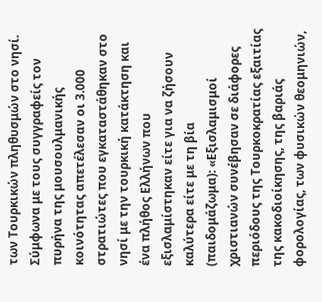των Τουρκικών πληθυσμών στο νησί. Σύμφωνα με τους συγγραφείς τον πυρήνα της μουσουλμανικής κοινότητας απετέλεσαν οι 3.000 στρατιώτες που εγκαταστάθηκαν στο νησί με την τουρκική κατάκτηση και ένα πλήθος Ελλήνων που εξισλαμίστηκαν είτε για να ζήσουν καλύτερα είτε με τη βία (παιδομάζωμα): «Εξισλαμισμοί χριστιανών συνέβησαν σε διάφορες περιόδους της Τουρκοκρατίας εξαιτίας της κακοδιοίκησης, της βαριάς φορολογίας, των φυσικών θεομηνιών,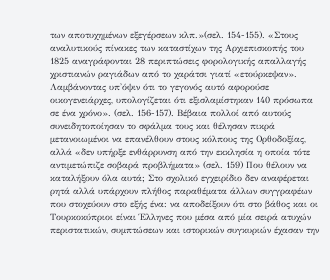των αποτυχημένων εξεγέρσεων κλπ.»(σελ. 154-155). «Στους αναλυτικούς πίνακες των καταστίχων της Αρχιεπισκοπής του 1825 αναγράφονται 28 περιπτώσεις φορολογικής απαλλαγής χριστιανών ραγιάδων από το χαράτσι γιατί «ετούρκεψαν». Λαμβάνοντας υπ'όψιν ότι το γεγονός αυτό αφορούσε οικογενειάρχες, υπολογίζεται ότι εξισλαμίστηκαν 140 πρόσωπα σε ένα χρόνο». (σελ. 156-157). Βέβαια πολλοί από αυτούς συνειδητοποίησαν το σφάλμα τους και θέλησαν πικρά μετανοιωμένοι να επανέλθουν στους κόλπους της Ορθοδοξίας, αλλά «δεν υπήρξε ενθάρρυνση από την εκκλησία η οποία τότε αντιμετώπιζε σοβαρά προβλήματα» (σελ. 159) Που θέλουν να καταλήξουν όλα αυτά; Στο σχολικό εγχειρίδιο δεν αναφέρεται ρητά αλλά υπάρχουν πλήθος παραθέματα άλλων συγγραφέων που στοχεύουν στο εξής ένα: να αποδείξουν ότι στο βάθος και οι Τουρκοκύπριοι είναι Έλληνες που μέσα από μία σειρά ατυχών περιστατικών, συμπτώσεων και ιστορικών συγκυριών έχασαν την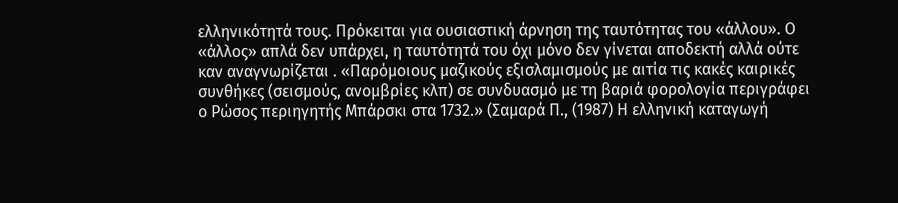ελληνικότητά τους. Πρόκειται για ουσιαστική άρνηση της ταυτότητας του «άλλου». Ο «άλλος» απλά δεν υπάρχει, η ταυτότητά του όχι μόνο δεν γίνεται αποδεκτή αλλά ούτε καν αναγνωρίζεται . «Παρόμοιους μαζικούς εξισλαμισμούς με αιτία τις κακές καιρικές συνθήκες (σεισμούς, ανομβρίες κλπ) σε συνδυασμό με τη βαριά φορολογία περιγράφει ο Ρώσος περιηγητής Μπάρσκι στα 1732.» (Σαμαρά Π., (1987) Η ελληνική καταγωγή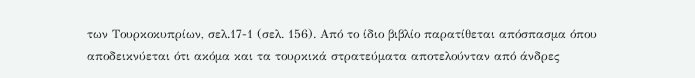των Τουρκοκυπρίων, σελ.17-1 (σελ. 156). Από το ίδιο βιβλίο παρατίθεται απόσπασμα όπου αποδεικνύεται ότι ακόμα και τα τουρκικά στρατεύματα αποτελούνταν από άνδρες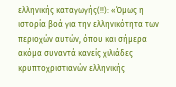ελληνικής καταγωγής(!!): «Όμως η ιστορία βοά για την ελληνικότητα των περιοχών αυτών, όπου και σήμερα ακόμα συναντά κανείς χιλιάδες κρυπτοχριστιανών ελληνικής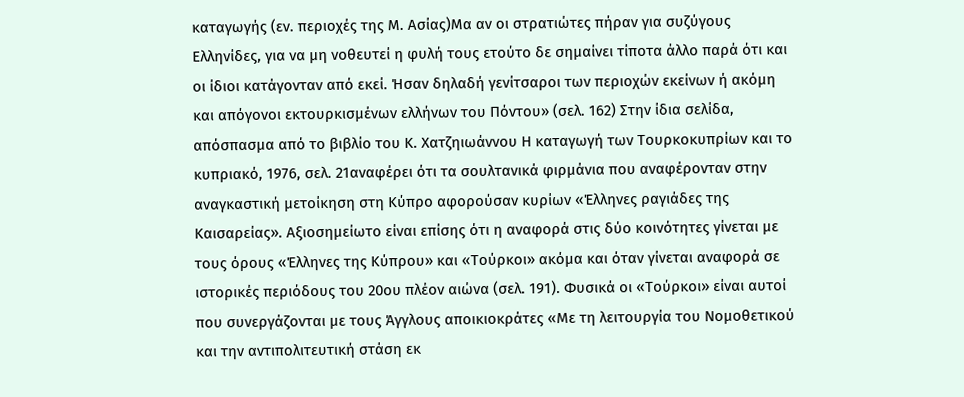καταγωγής (εν. περιοχές της Μ. Ασίας)Μα αν οι στρατιώτες πήραν για συζύγους Ελληνίδες, για να μη νοθευτεί η φυλή τους ετούτο δε σημαίνει τίποτα άλλο παρά ότι και οι ίδιοι κατάγονταν από εκεί. Ήσαν δηλαδή γενίτσαροι των περιοχών εκείνων ή ακόμη και απόγονοι εκτουρκισμένων ελλήνων του Πόντου» (σελ. 162) Στην ίδια σελίδα, απόσπασμα από το βιβλίο του Κ. Χατζηιωάννου Η καταγωγή των Τουρκοκυπρίων και το κυπριακό, 1976, σελ. 21αναφέρει ότι τα σουλτανικά φιρμάνια που αναφέρονταν στην αναγκαστική μετοίκηση στη Κύπρο αφορούσαν κυρίων «Έλληνες ραγιάδες της Καισαρείας». Αξιοσημείωτο είναι επίσης ότι η αναφορά στις δύο κοινότητες γίνεται με τους όρους «Έλληνες της Κύπρου» και «Τούρκοι» ακόμα και όταν γίνεται αναφορά σε ιστορικές περιόδους του 20ου πλέον αιώνα (σελ. 191). Φυσικά οι «Τούρκοι» είναι αυτοί που συνεργάζονται με τους Άγγλους αποικιοκράτες «Με τη λειτουργία του Νομοθετικού και την αντιπολιτευτική στάση εκ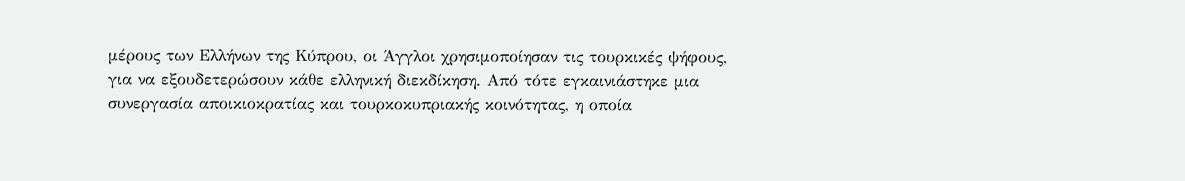μέρους των Ελλήνων της Κύπρου, οι Άγγλοι χρησιμοποίησαν τις τουρκικές ψήφους, για να εξουδετερώσουν κάθε ελληνική διεκδίκηση. Από τότε εγκαινιάστηκε μια συνεργασία αποικιοκρατίας και τουρκοκυπριακής κοινότητας, η οποία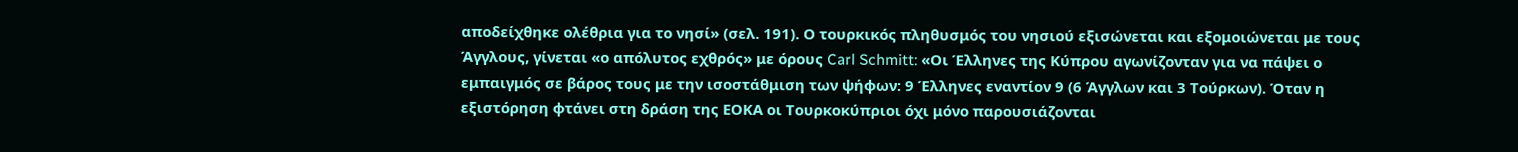αποδείχθηκε ολέθρια για το νησί» (σελ. 191). Ο τουρκικός πληθυσμός του νησιού εξισώνεται και εξομοιώνεται με τους Άγγλους, γίνεται «ο απόλυτος εχθρός» με όρους Carl Schmitt: «Οι Έλληνες της Κύπρου αγωνίζονταν για να πάψει ο εμπαιγμός σε βάρος τους με την ισοστάθμιση των ψήφων: 9 Έλληνες εναντίον 9 (6 Άγγλων και 3 Τούρκων). Όταν η εξιστόρηση φτάνει στη δράση της ΕΟΚΑ οι Τουρκοκύπριοι όχι μόνο παρουσιάζονται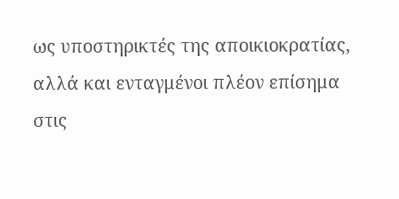ως υποστηρικτές της αποικιοκρατίας, αλλά και ενταγμένοι πλέον επίσημα στις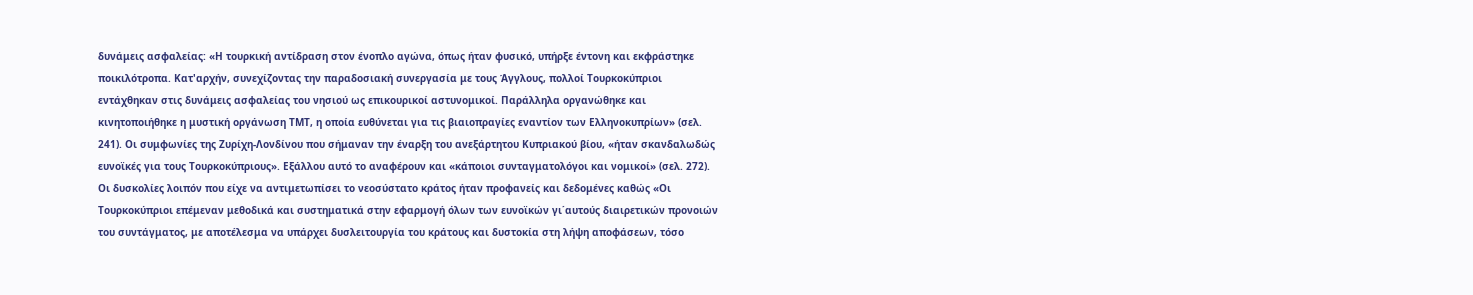δυνάμεις ασφαλείας: «Η τουρκική αντίδραση στον ένοπλο αγώνα, όπως ήταν φυσικό, υπήρξε έντονη και εκφράστηκε ποικιλότροπα. Κατ'αρχήν, συνεχίζοντας την παραδοσιακή συνεργασία με τους Άγγλους, πολλοί Τουρκοκύπριοι εντάχθηκαν στις δυνάμεις ασφαλείας του νησιού ως επικουρικοί αστυνομικοί. Παράλληλα οργανώθηκε και κινητοποιήθηκε η μυστική οργάνωση ΤΜΤ, η οποία ευθύνεται για τις βιαιοπραγίες εναντίον των Ελληνοκυπρίων» (σελ. 241). Οι συμφωνίες της Ζυρίχη-Λονδίνου που σήμαναν την έναρξη του ανεξάρτητου Κυπριακού βίου, «ήταν σκανδαλωδώς ευνοϊκές για τους Τουρκοκύπριους». Εξάλλου αυτό το αναφέρουν και «κάποιοι συνταγματολόγοι και νομικοί» (σελ. 272). Οι δυσκολίες λοιπόν που είχε να αντιμετωπίσει το νεοσύστατο κράτος ήταν προφανείς και δεδομένες καθώς «Οι Τουρκοκύπριοι επέμεναν μεθοδικά και συστηματικά στην εφαρμογή όλων των ευνοϊκών γι΄αυτούς διαιρετικών προνοιών του συντάγματος, με αποτέλεσμα να υπάρχει δυσλειτουργία του κράτους και δυστοκία στη λήψη αποφάσεων, τόσο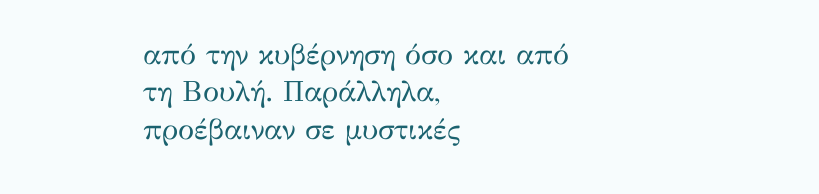από την κυβέρνηση όσο και από τη Βουλή. Παράλληλα, προέβαιναν σε μυστικές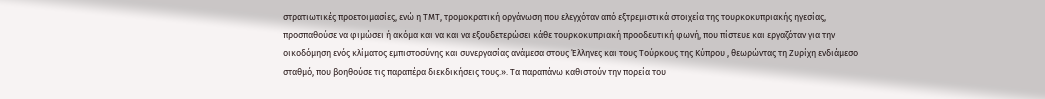στρατιωτικές προετοιμασίες, ενώ η ΤΜΤ, τρομοκρατική οργάνωση που ελεγχόταν από εξτρεμιστικά στοιχεία της τουρκοκυπριακής ηγεσίας, προσπαθούσε να φιμώσει ή ακόμα και να και να εξουδετερώσει κάθε τουρκοκυπριακή προοδευτική φωνή, που πίστευε και εργαζόταν για την οικοδόμηση ενός κλίματος εμπιστοσύνης και συνεργασίας ανάμεσα στους Έλληνες και τους Τούρκους της Κύπρου , θεωρώντας τη Ζυρίχη ενδιάμεσο σταθμό, που βοηθούσε τις παραπέρα διεκδικήσεις τους.». Τα παραπάνω καθιστούν την πορεία του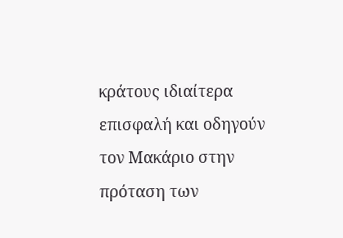κράτους ιδιαίτερα επισφαλή και οδηγούν τον Μακάριο στην πρόταση των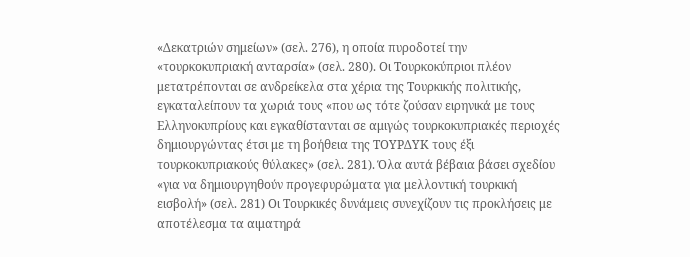«Δεκατριών σημείων» (σελ. 276), η οποία πυροδοτεί την «τουρκοκυπριακή ανταρσία» (σελ. 280). Οι Τουρκοκύπριοι πλέον μετατρέπονται σε ανδρείκελα στα χέρια της Τουρκικής πολιτικής, εγκαταλείπουν τα χωριά τους «που ως τότε ζούσαν ειρηνικά με τους Ελληνοκυπρίους και εγκαθίστανται σε αμιγώς τουρκοκυπριακές περιοχές δημιουργώντας έτσι με τη βοήθεια της ΤΟΥΡΔΥΚ τους έξι τουρκοκυπριακούς θύλακες» (σελ. 281). Όλα αυτά βέβαια βάσει σχεδίου «για να δημιουργηθούν προγεφυρώματα για μελλοντική τουρκική εισβολή» (σελ. 281) Οι Τουρκικές δυνάμεις συνεχίζουν τις προκλήσεις με αποτέλεσμα τα αιματηρά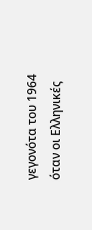γεγονότα του 1964 όταν οι Ελληνικές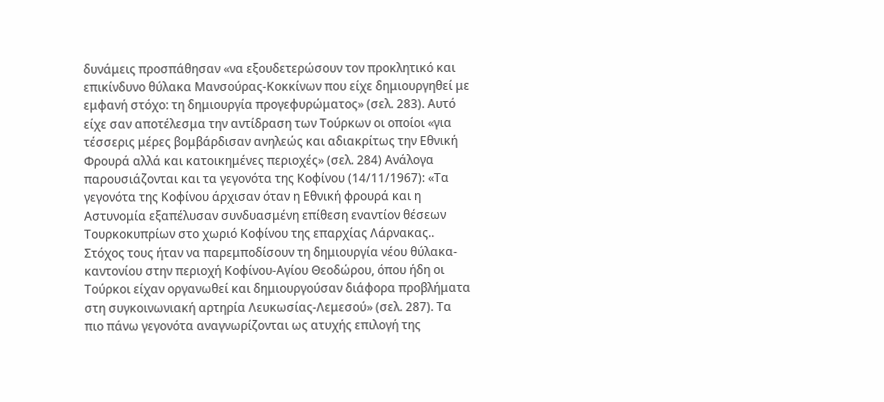δυνάμεις προσπάθησαν «να εξουδετερώσουν τον προκλητικό και επικίνδυνο θύλακα Μανσούρας-Κοκκίνων που είχε δημιουργηθεί με εμφανή στόχο: τη δημιουργία προγεφυρώματος» (σελ. 283). Αυτό είχε σαν αποτέλεσμα την αντίδραση των Τούρκων οι οποίοι «για τέσσερις μέρες βομβάρδισαν ανηλεώς και αδιακρίτως την Εθνική Φρουρά αλλά και κατοικημένες περιοχές» (σελ. 284) Ανάλογα παρουσιάζονται και τα γεγονότα της Κοφίνου (14/11/1967): «Τα γεγονότα της Κοφίνου άρχισαν όταν η Εθνική φρουρά και η Αστυνομία εξαπέλυσαν συνδυασμένη επίθεση εναντίον θέσεων Τουρκοκυπρίων στο χωριό Κοφίνου της επαρχίας Λάρνακας.. Στόχος τους ήταν να παρεμποδίσουν τη δημιουργία νέου θύλακα-καντονίου στην περιοχή Κοφίνου-Αγίου Θεοδώρου, όπου ήδη οι Τούρκοι είχαν οργανωθεί και δημιουργούσαν διάφορα προβλήματα στη συγκοινωνιακή αρτηρία Λευκωσίας-Λεμεσού» (σελ. 287). Τα πιο πάνω γεγονότα αναγνωρίζονται ως ατυχής επιλογή της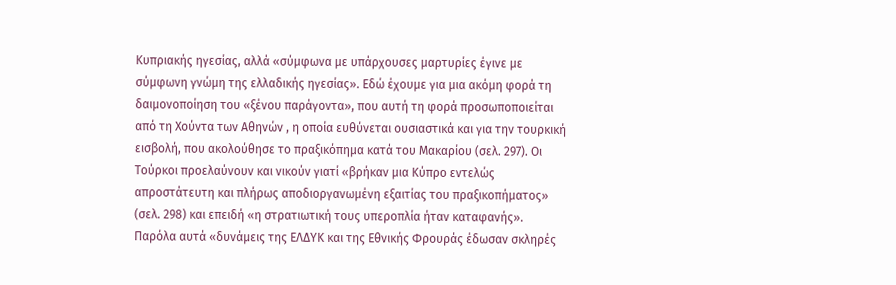Κυπριακής ηγεσίας, αλλά «σύμφωνα με υπάρχουσες μαρτυρίες έγινε με σύμφωνη γνώμη της ελλαδικής ηγεσίας». Εδώ έχουμε για μια ακόμη φορά τη δαιμονοποίηση του «ξένου παράγοντα», που αυτή τη φορά προσωποποιείται από τη Χούντα των Αθηνών , η οποία ευθύνεται ουσιαστικά και για την τουρκική εισβολή, που ακολούθησε το πραξικόπημα κατά του Μακαρίου (σελ. 297). Οι Τούρκοι προελαύνουν και νικούν γιατί «βρήκαν μια Κύπρο εντελώς απροστάτευτη και πλήρως αποδιοργανωμένη εξαιτίας του πραξικοπήματος» (σελ. 298) και επειδή «η στρατιωτική τους υπεροπλία ήταν καταφανής». Παρόλα αυτά «δυνάμεις της ΕΛΔΥΚ και της Εθνικής Φρουράς έδωσαν σκληρές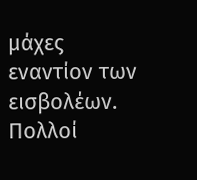μάχες εναντίον των εισβολέων. Πολλοί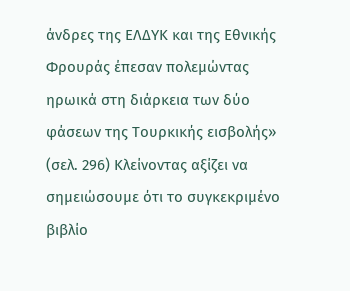άνδρες της ΕΛΔΥΚ και της Εθνικής Φρουράς έπεσαν πολεμώντας ηρωικά στη διάρκεια των δύο φάσεων της Τουρκικής εισβολής» (σελ. 296) Κλείνοντας αξίζει να σημειώσουμε ότι το συγκεκριμένο βιβλίο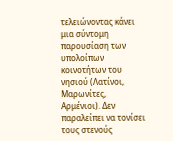τελειώνοντας κάνει μια σύντομη παρουσίαση των υπολοίπων κοινοτήτων του νησιού (Λατίνοι, Μαρωνίτες, Αρμένιοι). Δεν παραλείπει να τονίσει τους στενούς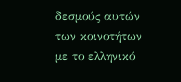δεσμούς αυτών των κοινοτήτων με το ελληνικό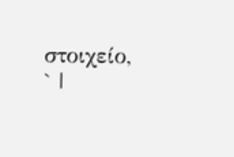στοιχείο, ` |